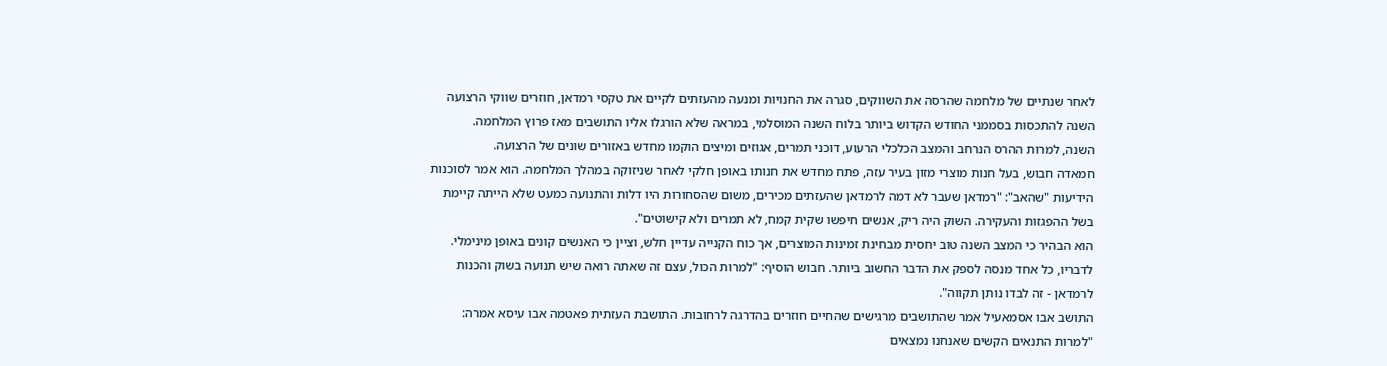לאחר שנתיים של מלחמה שהרסה את השווקים, סגרה את החנויות ומנעה מהעזתים לקיים את טקסי רמדאן, חוזרים שווקי הרצועה השנה להתכסות בסממני החודש הקדוש ביותר בלוח השנה המוסלמי, במראה שלא הורגלו אליו התושבים מאז פרוץ המלחמה.
השנה, למרות ההרס הנרחב והמצב הכלכלי הרעוע, דוכני תמרים, אגוזים ומיצים הוקמו מחדש באזורים שונים של הרצועה.
חמאדה חבוש, בעל חנות מוצרי מזון בעיר עזה, פתח מחדש את חנותו באופן חלקי לאחר שניזוקה במהלך המלחמה. הוא אמר לסוכנות הידיעות "שהאב": "רמדאן שעבר לא דמה לרמדאן שהעזתים מכירים, משום שהסחורות היו דלות והתנועה כמעט שלא הייתה קיימת בשל ההפגזות והעקירה. השוק היה ריק, אנשים חיפשו שקית קמח, לא תמרים ולא קישוטים".
הוא הבהיר כי המצב השנה טוב יחסית מבחינת זמינות המוצרים, אך כוח הקנייה עדיין חלש, וציין כי האנשים קונים באופן מינימלי. לדבריו, כל אחד מנסה לספק את הדבר החשוב ביותר. חבוש הוסיף: "למרות הכול, עצם זה שאתה רואה שיש תנועה בשוק והכנות לרמדאן - זה לבדו נותן תקווה".
התושב אבו אסמאעיל אמר שהתושבים מרגישים שהחיים חוזרים בהדרגה לרחובות. התושבת העזתית פאטמה אבו עיסא אמרה: "למרות התנאים הקשים שאנחנו נמצאים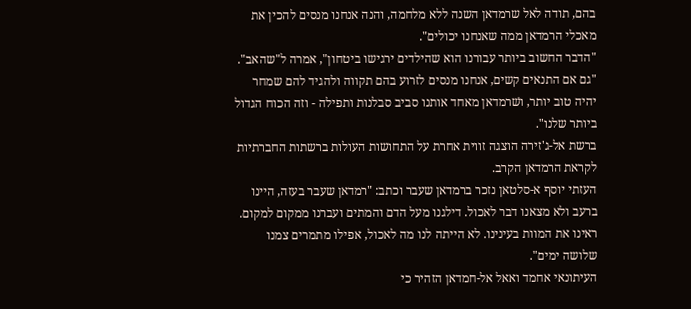בהם, תודה לאל שרמדאן השנה ללא מלחמה, והנה אנחנו מנסים להכין את מאכלי הרמדאן ממה שאנחנו יכולים".
"הדבר החשוב ביותר עבורנו הוא שהילדים ירגישו ביטחון", אמרה ל"שהאב". "גם אם התנאים קשים, אנחנו מנסים לזרוע בהם תקווה ולהגיד להם שמחר יהיה טוב יותר, ושׁרמדאן מאחד אותנו סביב סבלנות ותפילה - וזה הכוח הגדול ביותר שלנו".
ברשת אל-ג'זירה הוצגה זווית אחרת על התחושות העולות ברשתות החברתיות לקראת הרמדאן הקרב.
העזתי יוסף א-סלטאן נזכר ברמדאן שעבר וכתב: "רמדאן שעבר בעזה, היינו ברעב ולא מצאנו דבר לאכול. דילגנו מעל הדם והמתים ועברנו ממקום למקום. ראינו את המוות בעינינו. לא הייתה לנו מה לאכול, אפילו מתמרים צמנו שלושה ימים".
העיתונאי אחמד ואאל אל-חמדאן הזהיר כי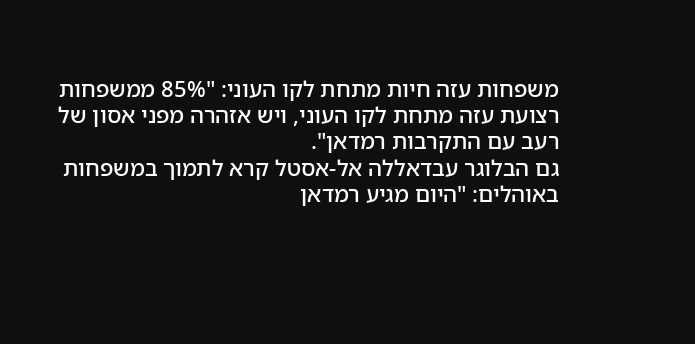משפחות עזה חיות מתחת לקו העוני: "85% ממשפחות רצועת עזה מתחת לקו העוני, ויש אזהרה מפני אסון של רעב עם התקרבות רמדאן".
גם הבלוגר עבדאללה אל-אסטל קרא לתמוך במשפחות באוהלים: "היום מגיע רמדאן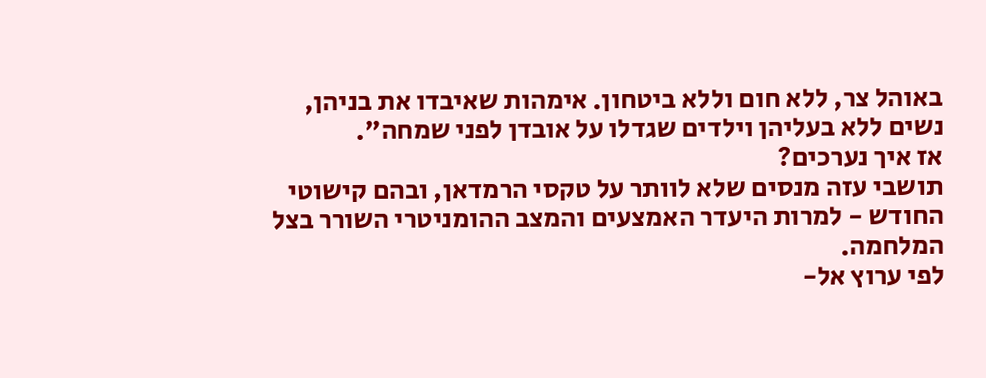באוהל צר, ללא חום וללא ביטחון. אימהות שאיבדו את בניהן, נשים ללא בעליהן וילדים שגדלו על אובדן לפני שמחה".
אז איך נערכים?
תושבי עזה מנסים שלא לוותר על טקסי הרמדאן, ובהם קישוטי החודש - למרות היעדר האמצעים והמצב ההומניטרי השורר בצל המלחמה.
לפי ערוץ אל-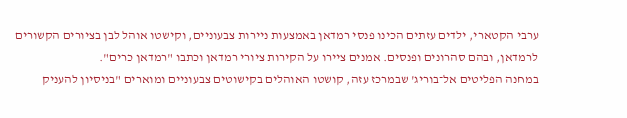ערבי הקטארי, ילדים עזתים הכינו פנסי רמדאן באמצעות ניירות צבעוניים, וקישטו אוהל לבן בציורים הקשורים לרמדאן, ובהם סהרונים ופנסים. אמנים ציירו על הקירות ציורי רמדאן וכתבו "רמדאן כרים".
במחנה הפליטים אל־בוריג' שבמרכז עזה, קושטו האוהלים בקישוטים צבעוניים ומוארים "בניסיון להעניק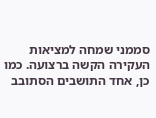סממני שמחה למציאות העקירה הקשה ברצועה. כמו כן, אחד התושבים הסתובב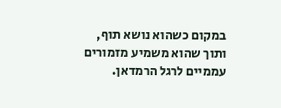במקום כשהוא נושא תוף, ותוך שהוא משמיע מזמורים עממיים לרגל הרמדאן.